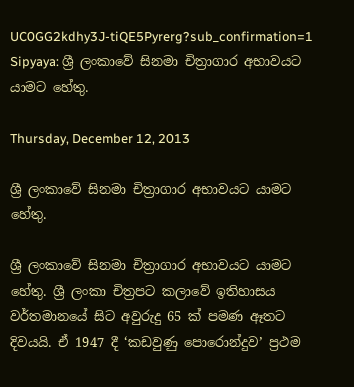UC0GG2kdhy3J-tiQE5Pyrerg?sub_confirmation=1 Sipyaya: ශ්‍රී ලංකාවේ සිනමා චිත්‍රාගාර අභාවයට යාමට හේතු.

Thursday, December 12, 2013

ශ්‍රී ලංකාවේ සිනමා චිත්‍රාගාර අභාවයට යාමට හේතු.

ශ්‍රී ලංකාවේ සිනමා චිත්‍රාගාර අභාවයට යාමට හේතු. ශ්‍රී ලංකා චිත්‍රපට කලාවේ ඉතිහාසය වර්තමානයේ සිට අවුරුදු 65 ක් පමණ ඈතට දිවයයි. ඒ 1947 දී ‘කඩවුණු පොරොන්දුව’ ප්‍රථම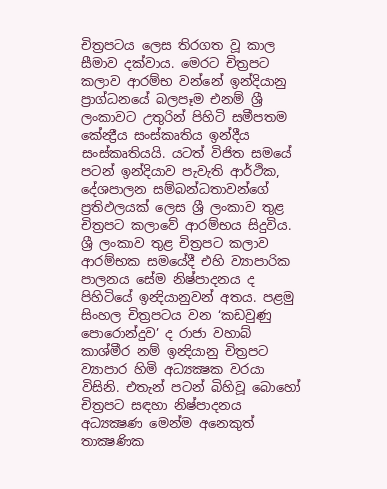චිත්‍රපටය ලෙස තිරගත වූ කාල සීමාව දක්වාය. මෙරට චිත්‍රපට කලාව ආරම්භ වන්නේ ඉන්දියානු ප්‍රාග්ධනයේ බලපෑම එනම් ශ්‍රී ලංකාවට උතුරින් පිහිටි සමීපතම කේන්‍ද්‍රීය සංස්කෘතිය ඉන්දීය සංස්කෘතියයි. යටත් විජිත සමයේ පටන් ඉන්දියාව පැවැති ආර්ථික, දේශපාලන සම්බන්ධතාවන්ගේ ප්‍රතිඵලයක් ලෙස ශ්‍රී ලංකාව තුළ චිත්‍රපට කලාවේ ආරම්භය සිදුවිය. ශ්‍රී ලංකාව තුළ චිත්‍රපට කලාව ආරම්භක සමයේදී එහි ව්‍යාපාරික පාලනය සේම නිෂ්පාදනය ද පිහිටියේ ඉන්‍දියානුවන් අතය. පළමු සිංහල චිත්‍රපටය වන ‘කඩවුණු පොරොන්දුව’ ද රාජා වහාබ් කාශ්මීර නම් ඉන්‍දියානු චිත්‍රපට ව්‍යාපාර හිමි අධ්‍යක්‍ෂක වරයා විසිනි. එතැන් පටන් බිහිවූ බොහෝ චිත්‍රපට සඳහා නිෂ්පාදනය අධ්‍යක්‍ෂණ මෙන්ම අනෙකුත් තාක්‍ෂණික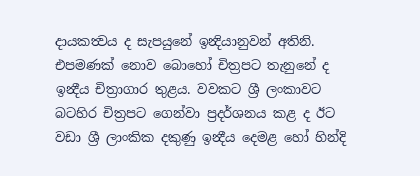දායකත්‍වය ද සැපයුනේ ඉන්‍දියානුවන් අතිනි. එපමණක් නොව බොහෝ චිත්‍රපට තැනුනේ ද ඉන්‍දීය චිත්‍රාගාර තුළය. වවකට ශ්‍රී ලංකාවට බටහිර චිත්‍රපට ගෙන්වා ප්‍රදර්ශනය කළ ද ඊට වඩා ශ්‍රී ලාංකික දකුණු ඉන්‍දීය දෙමළ හෝ හින්දි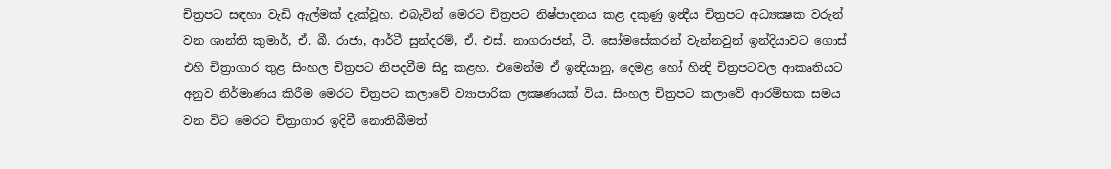චිත්‍රපට සඳහා වැඩි ඇල්මක් දැක්වූහ. එබැවින් මෙරට චිත්‍රපට නිෂ්පාදනය කළ දකුණු ඉන්‍දීය චිත්‍රපට අධ්‍යක්‍ෂක වරුන් වන ශාන්ති කුමාර්, ඒ. බී. රාජා, ආර්ටී සුන්දරම්, ඒ. එස්. නාගරාජන්, ටී. සෝමසේකරන් වැන්නවුන් ඉන්දියාවට ගොස් එහි චිත්‍රාගාර තුළ සිංහල චිත්‍රපට නිපදවීම සිදු කළහ. එමෙන්ම ඒ ඉන්‍දියානු, දෙමළ හෝ හින්‍දි චිත්‍රපටවල ආකෘතියට අනුව නිර්මාණය කිරීම මෙරට චිත්‍රපට කලාවේ ව්‍යාපාරික ලක්‍ෂණයක් විය. සිංහල චිත්‍රපට කලාවේ ආරම්භක සමය වන විට මෙරට චිත්‍රාගාර ඉදිවී නොතිබීමත්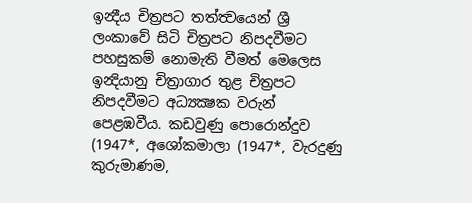ඉන්‍දීය චිත්‍රපට තත්ත්‍වයෙන් ශ්‍රී ලංකාවේ සිටි චිත්‍රපට නිපදවීමට පහසුකම් නොමැති වීමත් මෙලෙස ඉන්‍දියානු චිත්‍රාගාර තුළ චිත්‍රපට නිපදවීමට අධ්‍යක්‍ෂක වරුන් පෙළඹවීය. කඩවුණු පොරොන්දුව (1947*, අශෝකමාලා (1947*, වැරදුණු කුරුමාණම,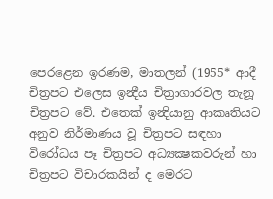පෙරළෙන ඉරණම, මාතලන් (1955* ආදී චිත්‍රපට එලෙස ඉන්‍දීය චිත්‍රාගාරවල තැනූ චිත්‍රපට වේ. එතෙක් ඉන්‍දියානු ආකෘතියට අනුව නිර්මාණය වූ චිත්‍රපට සඳහා විරෝධය පෑ චිත්‍රපට අධ්‍යක්‍ෂකවරුන් හා චිත්‍රපට විචාරකයින් ද මෙරට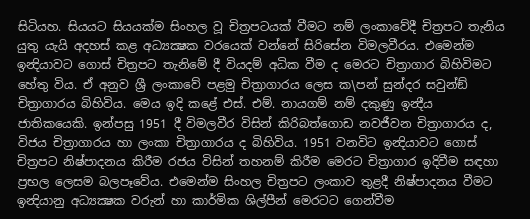සිටියහ. සියයට සියයක්ම සිංහල වූ චිත්‍රපටයක් වීමට නම් ලංකාවේදී චිත්‍රපට තැනිය යුතු යැයි අදහස් කළ අධ්‍යක්‍ෂක වරයෙක් වන්නේ සිරිසේන විමලවීරය. එමෙන්ම ඉන්‍දියාවට ගොස් චිත්‍රපට තැනිමේ දී වියදම් අධික වීම ද මෙරට චිත්‍රාගාර බිහිවිමට හේතු විය. ඒ අනුව ශ්‍රී ලංකාවේ පළමු චිත්‍රාගාරය ලෙස ක\පන් සුන්දර සවුන්ඞ් චිත්‍රාගාරය බිහිවිය. මෙය ඉදි කළේ එස්. එම්. නායගම් නම් දකුණු ඉන්‍දීය ජාතිකයෙකි. ඉන්පසු 1951 දී විමලවීර විසින් කිරිබත්ගොඩ නවජීවන චිත්‍රාගාරය ද, විජය චිත්‍රාගාරය හා ලංකා චිත්‍රාගාරය ද බිහිවිය. 1951 වනවිට ඉන්‍දියාවට ගොස් චිත්‍රපට නිෂ්පාදනය කිරීම රජය විසින් තහනම් කිරීම මෙරට චිත්‍රාගාර ඉදිවීම සඳහා ප්‍රභල ලෙසම බලපෑවේය. එමෙන්ම සිංහල චිත්‍රපට ලංකාව තුළදී නිෂ්පාදනය වීමට ඉන්‍දියානු අධ්‍යක්‍ෂක වරුන් හා කාර්මික ශිල්පීන් මෙරටට ගෙන්වීම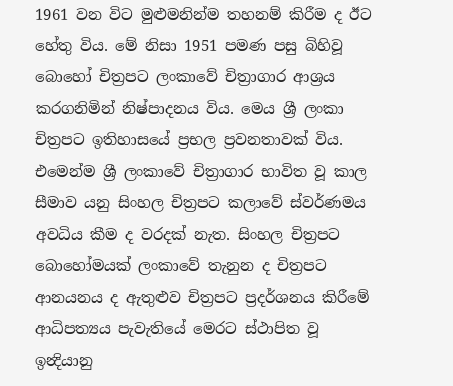1961 වන විට මුළුමනින්ම තහනම් කිරීම ද ඊට හේතු විය. මේ නිසා 1951 පමණ පසු බිහිවූ බොහෝ චිත්‍රපට ලංකාවේ චිත්‍රාගාර ආශ්‍රය කරගනිමින් නිෂ්පාදනය විය. මෙය ශ්‍රී ලංකා චිත්‍රපට ඉතිහාසයේ ප්‍රභල ප්‍රවනතාවක් විය. එමෙන්ම ශ්‍රී ලංකාවේ චිත්‍රාගාර භාවිත වූ කාල සීමාව යනු සිංහල චිත්‍රපට කලාවේ ස්වර්ණමය අවධිය කීම ද වරදක් නැත. සිංහල චිත්‍රපට බොහෝමයක් ලංකාවේ තැනුන ද චිත්‍රපට ආනයනය ද ඇතුළුව චිත්‍රපට ප්‍රදර්ශනය කිරීමේ ආධිපත්‍යය පැවැතියේ මෙරට ස්ථාපිත වූ ඉන්‍දියානු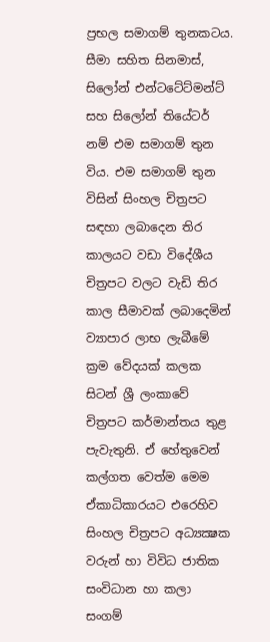ප්‍රභල සමාගම් තුනකටය. සීමා සහිත සිනමාස්, සිලෝන් එන්ටටේට්මන්ට් සහ සිලෝන් තියේටර් නම් එම සමාගම් තුන විය. එම සමාගම් තුන විසින් සිංහල චිත්‍රපට සඳහා ලබාදෙන තිර කාලයට වඩා විදේශීය චිත්‍රපට වලට වැඩි තිර කාල සීමාවක් ලබාදෙමින් ව්‍යාපාර ලාභ ලැබීමේ ක්‍රම වේදයක් කලක සිටන් ශ්‍රී ලංකාවේ චිත්‍රපට කර්මාන්තය තුළ පැවැතුනි. ඒ හේතුවෙන් කල්ගත වෙත්ම මෙම ඒකාධිකාරයට එරෙහිව සිංහල චිත්‍රපට අධ්‍යක්‍ෂක වරුන් හා විවිධ ජාතික සංවිධාන හා කලා සංගම්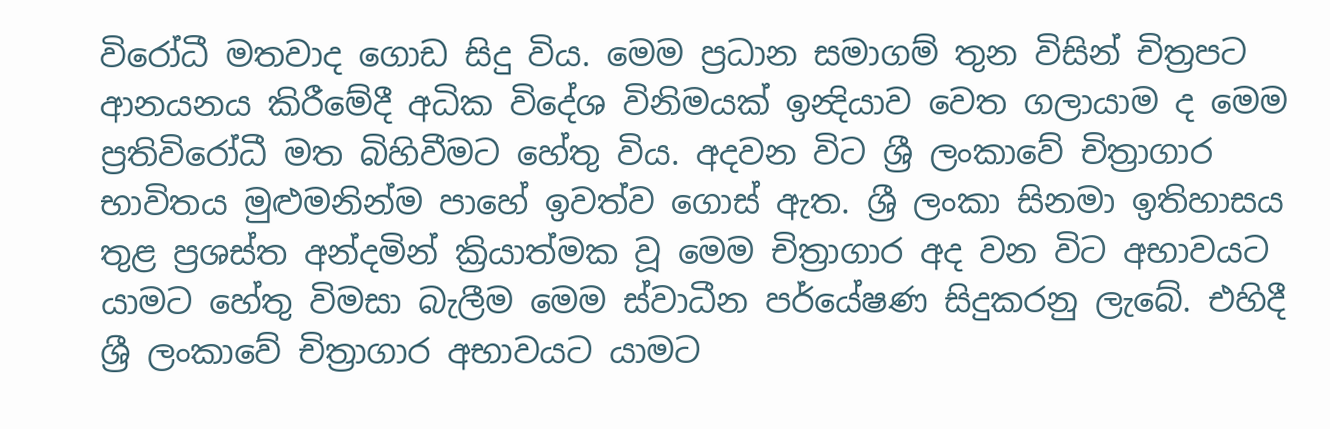විරෝධී මතවාද ගොඩ සිදු විය. මෙම ප්‍රධාන සමාගම් තුන විසින් චිත්‍රපට ආනයනය කිරීමේදී අධික විදේශ විනිමයක් ඉන්‍දියාව වෙත ගලායාම ද මෙම ප්‍රතිවිරෝධී මත බිහිවීමට හේතු විය. අදවන විට ශ්‍රී ලංකාවේ චිත්‍රාගාර භාවිතය මුළුමනින්ම පාහේ ඉවත්ව ගොස් ඇත. ශ්‍රී ලංකා සිනමා ඉතිහාසය තුළ ප්‍රශස්ත අන්දමින් ක්‍රියාත්මක වූ මෙම චිත්‍රාගාර අද වන විට අභාවයට යාමට හේතු විමසා බැලීම මෙම ස්වාධීන පර්යේෂණ සිදුකරනු ලැබේ. එහිදී ශ්‍රී ලංකාවේ චිත්‍රාගාර අභාවයට යාමට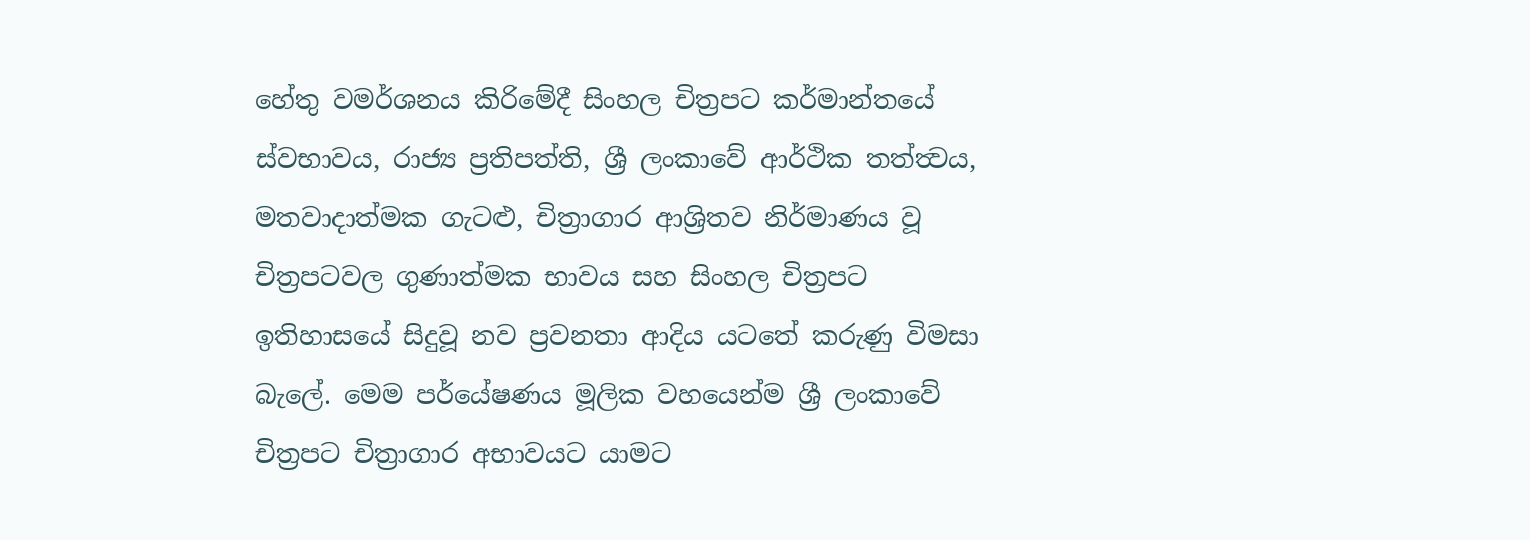හේතු වමර්ශනය කිරිමේදී සිංහල චිත්‍රපට කර්මාන්තයේ ස්වභාවය, රාජ්‍ය ප්‍රතිපත්ති, ශ්‍රී ලංකාවේ ආර්ථික තත්ත්‍වය, මතවාදාත්මක ගැටළු, චිත්‍රාගාර ආශ්‍රිතව නිර්මාණය වූ චිත්‍රපටවල ගුණාත්මක භාවය සහ සිංහල චිත්‍රපට ඉතිහාසයේ සිදුවූ නව ප්‍රවනතා ආදිය යටතේ කරුණු විමසා බැලේ. මෙම පර්යේෂණය මූලික වහයෙන්ම ශ්‍රී ලංකාවේ චිත්‍රපට චිත්‍රාගාර අභාවයට යාමට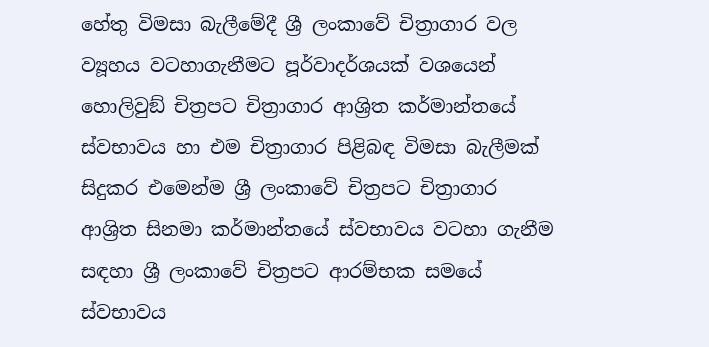හේතු විමසා බැලීමේදී ශ්‍රී ලංකාවේ චිත්‍රාගාර වල ව්‍යූහය වටහාගැනීමට පූර්වාදර්ශයක් වශයෙන් හොලිවුඞ් චිත්‍රපට චිත්‍රාගාර ආශ්‍රිත කර්මාන්තයේ ස්වභාවය හා එම චිත්‍රාගාර පිළිබඳ විමසා බැලීමක් සිදුකර එමෙන්ම ශ්‍රී ලංකාවේ චිත්‍රපට චිත්‍රාගාර ආශ්‍රිත සිනමා කර්මාන්තයේ ස්වභාවය වටහා ගැනීම සඳහා ශ්‍රී ලංකාවේ චිත්‍රපට ආරම්භක සමයේ ස්වභාවය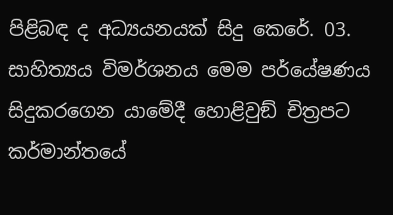පිළිබඳ ද අධ්‍යයනයක් සිදු කෙරේ. 03. සාහිත්‍යය විමර්ශනය මෙම පර්යේෂණය සිදුකරගෙන යාමේදී හොළිවුඞ් චිත්‍රපට කර්මාන්තයේ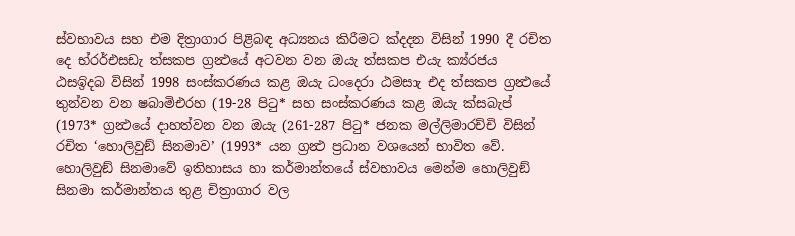ස්වභාවය සහ එම දිත්‍රාගාර පිළිබඳ අධ්‍යනය කිරීමට ක්‍දදන විසින් 1990 දී රචිත දෙ භ්රර්එසඩැ ත්‍සකප ග්‍රන්‍ථයේ අටවන වන ඔයැ ත්‍සකප එයැ ක්‍ය්රජය ඨසඉිදබ විසින් 1998 සංස්කරණය කළ ඔයැ ධංදෙරා ඨමසාැ එද ත්‍සකප ග්‍රන්‍ථයේ තුන්වන වන ෂබාමිඑරහ (19-28 පිටු* සහ සංස්කරණය කළ ඔයැ ක්‍සබැප් (1973* ග්‍රන්‍ථයේ දාහත්වන වන ඔයැ (261-287 පිටු* ජනක මල්ලිමාරච්චි විසින් රචිත ‘හොලිවුඞ් සිනමාව’ (1993* යන ග්‍රන්‍ථ ප්‍රධාන වශයෙන් භාවිත වේ. හොලිවුඞ් සිනමාවේ ඉතිහාසය හා කර්මාන්තයේ ස්වභාවය මෙන්ම හොලිවුඞ් සිනමා කර්මාන්තය තුළ චිත්‍රාගාර වල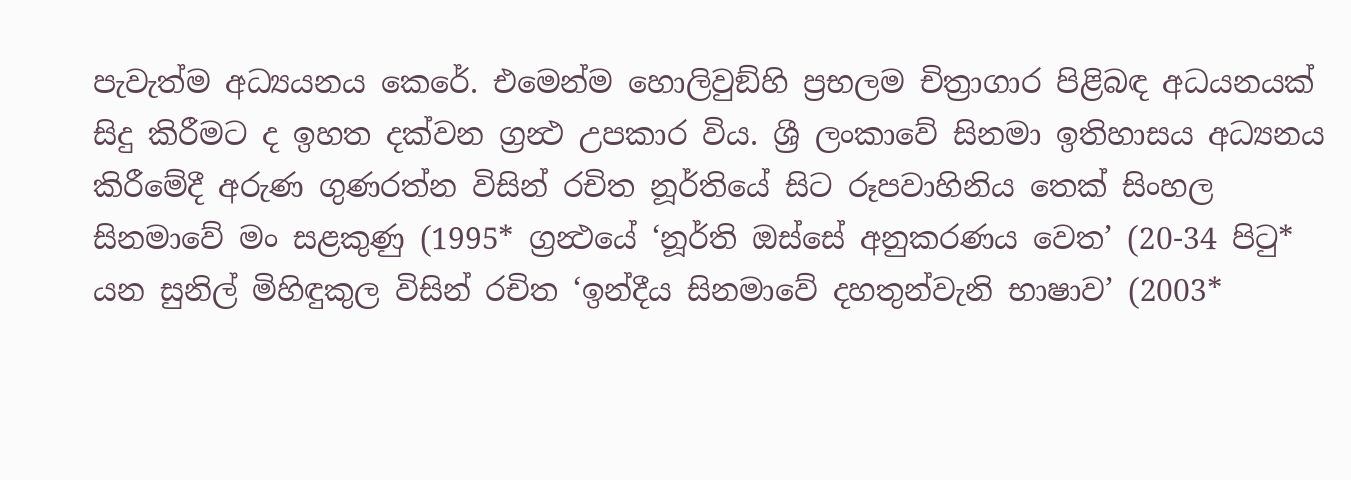පැවැත්ම අධ්‍යයනය කෙරේ. එමෙන්ම හොලිවුඞ්හි ප්‍රභලම චිත්‍රාගාර පිළිබඳ අධයනයක් සිදු කිරීමට ද ඉහත දක්වන ග්‍රන්‍ථ උපකාර විය. ශ්‍රී ලංකාවේ සිනමා ඉතිහාසය අධ්‍යනය කිරීමේදී අරුණ ගුණරත්න විසින් රචිත නූර්තියේ සිට රූපවාහිනිය තෙක් සිංහල සිනමාවේ මං සළකුණු (1995* ග්‍රන්‍ථයේ ‘නූර්ති ඔස්සේ අනුකරණය වෙත’ (20-34 පිටු* යන සුනිල් මිහිඳුකුල විසින් රචිත ‘ඉන්දීය සිනමාවේ දහතුන්වැනි භාෂාව’ (2003*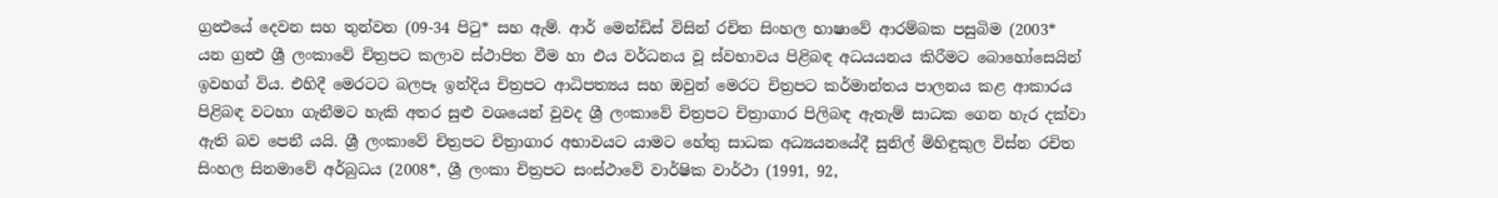ග්‍රන්‍ථයේ දෙවන සහ තුන්වන (09-34 පිටු* සහ ඇම්. ආර් මෙන්ඩිස් විසින් රචිත සිංහල භාෂාවේ ආරම්බක පසුබිම (2003* යන ග්‍රන්‍ථ ශ්‍රී ලංකාවේ චිත්‍රපට කලාව ස්ථාපිත වීම හා එය වර්ධනය වූ ස්වභාවය පිළිබඳ අධයයනය කිරීමට බොහෝසෙයින් ඉවහග් විය. එහිදී මෙරටට බලපෑ ඉන්දිය චිත්‍රපට ආධිපත්‍යය සහ ඔවුන් මෙරට චිත්‍රපට කර්මාන්තය පාලනය කළ ආකාරය පිළිබඳ වටහා ගැනීමට හැකි අතර සුළු වශයෙන් වුවද ශ්‍රී ලංකාවේ චිත්‍රපට චිත්‍රාගාර පිලිබඳ ඇතැම් සාධක ගෙන හැර දක්වා ඇති බව පෙනී යයි. ශ්‍රී ලංකාවේ චිත්‍රපට චිත්‍රාගාර අභාවයට යාමට හේතු සාධක අධ්‍යයනයේදී සුනිල් මිහිඳුකුල විස්න රචිත සිංහල සිනමාවේ අර්බුධය (2008*, ශ්‍රී ලංකා චිත්‍රපට සංස්ථාවේ වාර්ෂික වාර්ථා (1991, 92,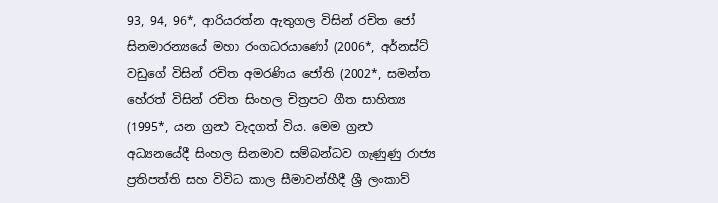93, 94, 96*, ආරියරත්න ඇතුගල විසින් රචිත ජෝ සිනමාරන්‍යයේ මහා රංගධරයාණෝ (2006*, අර්නස්ට් වඩුගේ විසින් රචිත අමරණිය ජෝති (2002*, සමන්ත හේරත් විසින් රචිත සිංහල චිත්‍රපට ගීත සාහිත්‍ය (1995*, යන ග්‍රන්‍ථ වැදගත් විය. මෙම ග්‍රන්‍ථ අධ්‍යනයේදී සිංහල සිනමාව සම්බන්ධව ගැණුණු රාජ්‍ය ප්‍රතිපත්ති සහ විවිධ කාල සීමාවන්හීදී ශ්‍රී ලංකාව්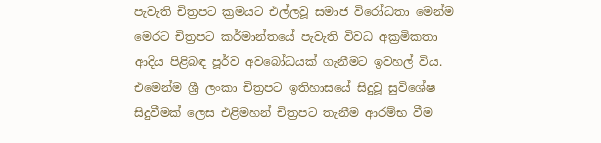පැවැති චිත්‍රපට ක්‍රමයට එල්ලවූ සමාජ විරෝධතා මෙන්ම මෙරට චිත්‍රපට කර්මාන්තයේ පැවැති විවධ අක්‍රමිකතා ආදිය පිළිබඳ පූර්ව අවබෝධයක් ගැනීමට ඉවහල් විය. එමෙන්ම ශ්‍රී ලංකා චිත්‍රපට ඉතිහාසයේ සිදුවූ සුවිශේෂ සිදුවීමක් ලෙස එළිමහන් චිත්‍රපට තැනීම ආරම්භ වීම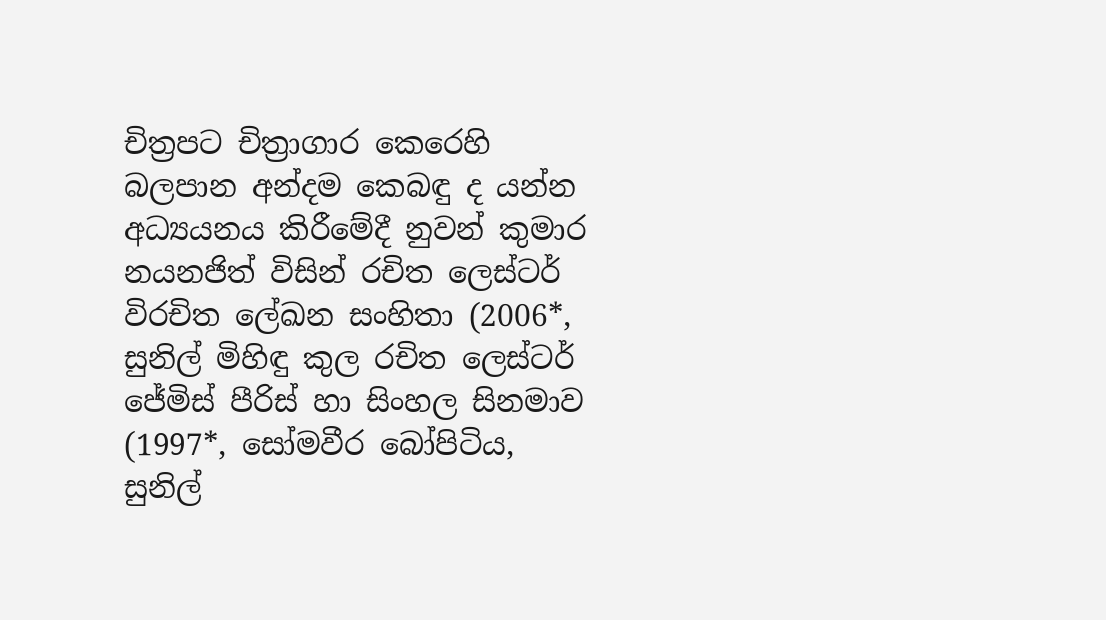චිත්‍රපට චිත්‍රාගාර කෙරෙහි බලපාන අන්දම කෙබඳු ද යන්න අධ්‍යයනය කිරීමේදී නුවන් කුමාර නයනජිත් විසින් රචිත ලෙස්ටර් විරචිත ලේඛන සංහිතා (2006*, සුනිල් මිහිඳු කුල රචිත ලෙස්ටර් ජේමිස් පීරිස් හා සිංහල සිනමාව (1997*, සෝමවීර බෝපිටිය, සුනිල්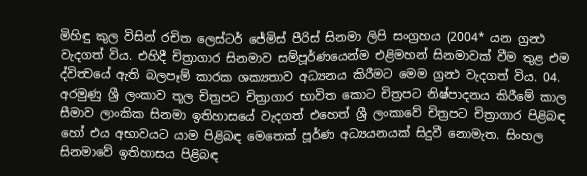මිහිඳු කුල විසින් රචිත ලෙස්ටර් ජේමිස් පීරිස් සිනමා ලිපි සංග්‍රහය (2004* යන ග්‍රන්‍ථ වැදගත් විය. එහිදී චිත්‍රාගාර සිනමාව සම්පූර්ණයෙන්ම එළිමහන් සිනමාවක් වීම තුළ එම ද්විත්‍වයේ ඇති බලපෑම් කාරක ශක්‍යතාව අධ්‍යනය කිරීමට මෙම ග්‍රන්‍ථ වැදගත් විය. 04. අරමුණු ශ්‍රී ලංකාව තූල චිත්‍රපට චිත්‍රාගාර භාවිත කොට චිත්‍රපට නිෂ්පාදනය කිරීමේ කාල සීමාව ලාංකික සිනමා ඉතිහාසයේ වැදගත් එහෙත් ශ්‍රී ලංකාවේ චිත්‍රපට චිත්‍රාගාර පිළිබඳ හෝ එය අභාවයට යාම පිළිබඳ මෙතෙක් පූර්ණ අධ්‍යයනයක් සිදුවී නොමැත. සිංහල සිනමාවේ ඉතිහාසය පිළිබඳ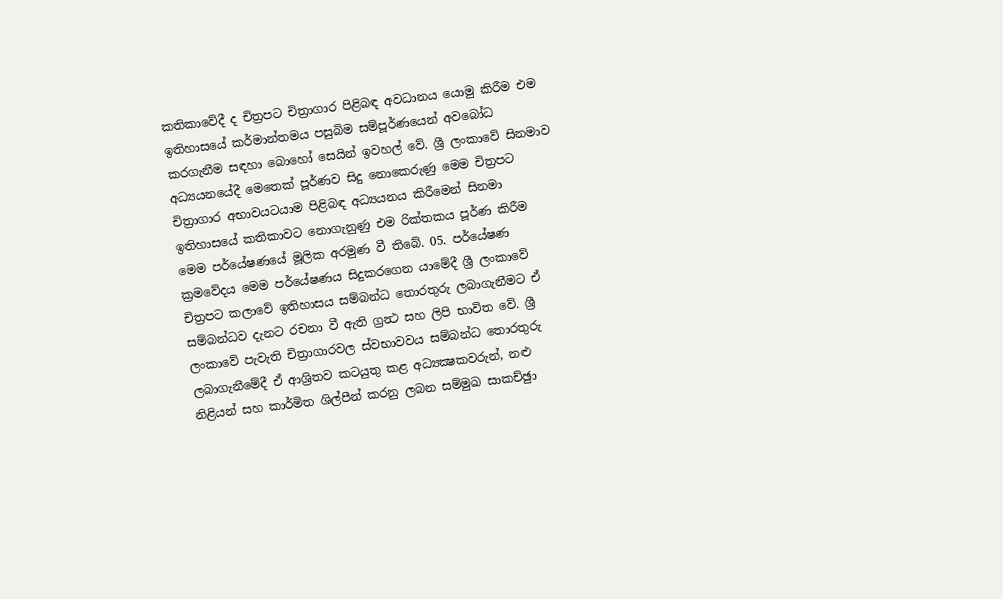කතිකාවේදී ද චිත්‍රපට චිත්‍රාගාර පිළිබඳ අවධානය යොමු කිරීම එම ඉතිහාසයේ කර්මාන්තමය පසුබිම සම්පූර්ණයෙන් අවබෝධ කරගැනීම සඳහා බොහෝ සෙයින් ඉවහල් වේ. ශ්‍රී ලංකාවේ සිනමාව අධ්‍යයනයේදී මෙතෙක් පූර්ණව සිදු නොකෙරුණු මෙම චිත්‍රපට චිත්‍රාගාර අභාවයටයාම පිළිබඳ අධ්‍යයනය කිරීමෙන් සිනමා ඉතිහාසයේ කතිකාවට නොගැනුණු එම රික්තකය පූර්ණ කිරීම මෙම පර්යේෂණයේ මූලික අරමුණ වී තිබේ. 05. පර්යේෂණ ක්‍රමවේදය මෙම පර්යේෂණය සිදුකරගෙන යාමේදී ශ්‍රී ලංකාවේ චිත්‍රපට කලාවේ ඉතිහාසය සම්බන්ධ තොරතුරු ලබාගැනීමට ඒ සම්බන්ධව දැනට රචනා වී ඇති ග්‍රන්‍ථ සහ ලිපි භාවිත වේ. ශ්‍රී ලංකාවේ පැවැති චිත්‍රාගාරවල ස්වභාවවය සම්බන්ධ තොරතුරු ලබාගැනීමේදී ඒ ආශ්‍රිතව කටයුතු කළ අධ්‍යක්‍ෂකවරුන්, නළු නිළියන් සහ කාර්මිත ශිල්පීන් කරනු ලබන සම්මුඛ සාකච්ඡුා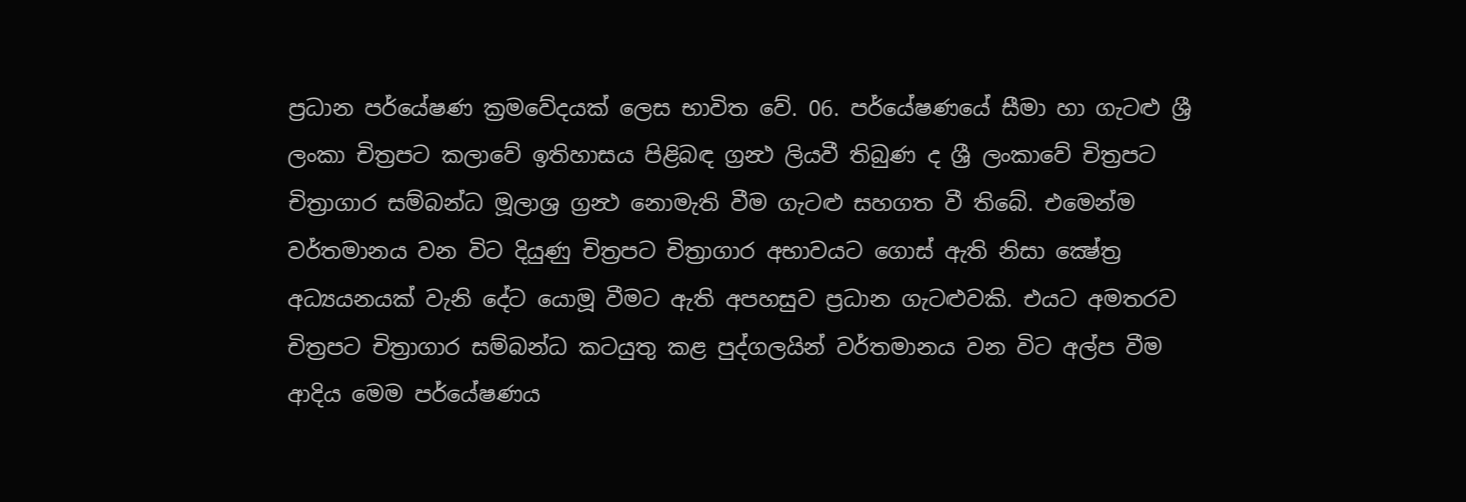ප්‍රධාන පර්යේෂණ ක්‍රමවේදයක් ලෙස භාවිත වේ. 06. පර්යේෂණයේ සීමා හා ගැටළු ශ්‍රී ලංකා චිත්‍රපට කලාවේ ඉතිහාසය පිළිබඳ ග්‍රන්‍ථ ලියවී තිබුණ ද ශ්‍රී ලංකාවේ චිත්‍රපට චිත්‍රාගාර සම්බන්ධ මූලාශ්‍ර ග්‍රන්‍ථ නොමැති වීම ගැටළු සහගත වී තිබේ. එමෙන්ම වර්තමානය වන විට දියුණු චිත්‍රපට චිත්‍රාගාර අභාවයට ගොස් ඇති නිසා ක්‍ෂේත්‍ර අධ්‍යයනයක් වැනි දේට යොමූ වීමට ඇති අපහසුව ප්‍රධාන ගැටළුවකි. එයට අමතරව චිත්‍රපට චිත්‍රාගාර සම්බන්ධ කටයුතු කළ පුද්ගලයින් වර්තමානය වන විට අල්ප වීම ආදිය මෙම පර්යේෂණය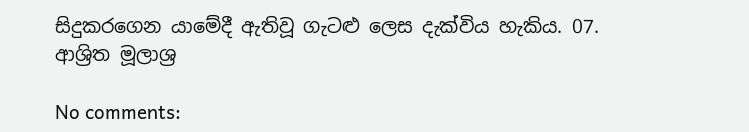සිදුකරගෙන යාමේදී ඇතිවූ ගැටළු ලෙස දැක්විය හැකිය. 07. ආශ්‍රිත මූලාශ්‍ර

No comments: